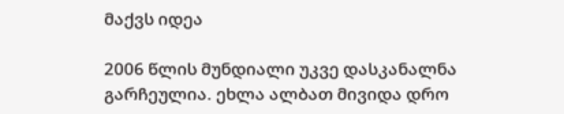მაქვს იდეა

2006 წლის მუნდიალი უკვე დასკანალნა გარჩეულია. ეხლა ალბათ მივიდა დრო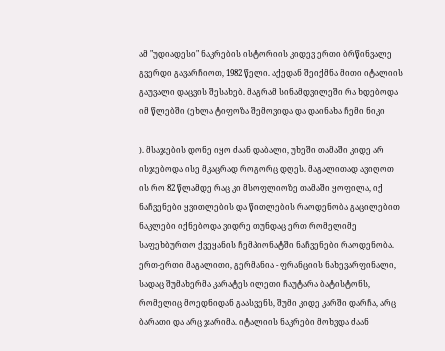ამ "უდიადესი" ნაკრების ისტორიის კიდევ ერთი ბრწინვალე გვერდი გავარჩიოთ, 1982 წელი. აქედან შეიქმნა მითი იტალიის გაუვალი დაცვის შესახებ. მაგრამ სინამდვილეში რა ხდებოდა იმ წლებში (ეხლა ტიფოზა შემოვიდა და დაინახა ჩემი ნიკი

). მსაჯების დონე იყო ძაან დაბალი, უხეში თამაში კიდე არ ისჯებოდა ისე მკაცრად როგორც დღეს. მაგალითად ავიღოთ ის რო 82 წლამდე რაც კი მსოფლიოზე თამაში ყოფილა, იქ ნაჩვენები ყვითლების და წითლების რაოდენობა გაცილებით ნაკლები იქნებოდა ვიდრე თუნდაც ერთ რომელიმე საფეხბურთო ქვეყანის ჩემპიონატში ნაჩვენები რაოდენობა. ერთ-ერთი მაგალითი, გერმანია - ფრანციის ნახევარფინალი, სადაც შუმახერმა კარატეს ილეთი ჩაუტარა ბატისტონს, რომელიც მოედნიდან გაასვენს, შუმი კიდე კარში დარჩა, არც ბარათი და არც ჯარიმა. იტალიის ნაკრები მოხვდა ძაან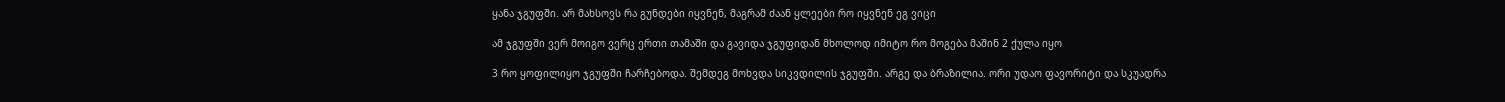ყანა ჯგუფში. არ მახსოვს რა გუნდები იყვნენ, მაგრამ ძაან ყლეები რო იყვნენ ეგ ვიცი

ამ ჯგუფში ვერ მოიგო ვერც ერთი თამაში და გავიდა ჯგუფიდან მხოლოდ იმიტო რო მოგება მაშინ 2 ქულა იყო

3 რო ყოფილიყო ჯგუფში ჩარჩებოდა. შემდეგ მოხვდა სიკვდილის ჯგუფში. არგე და ბრაზილია. ორი უდაო ფავორიტი და სკუადრა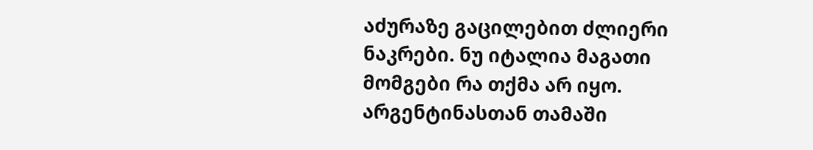აძურაზე გაცილებით ძლიერი ნაკრები. ნუ იტალია მაგათი მომგები რა თქმა არ იყო. არგენტინასთან თამაში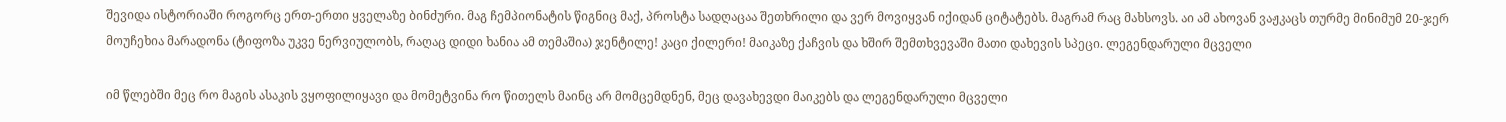შევიდა ისტორიაში როგორც ერთ-ერთი ყველაზე ბინძური. მაგ ჩემპიონატის წიგნიც მაქ, პროსტა სადღაცაა შეთხრილი და ვერ მოვიყვან იქიდან ციტატებს. მაგრამ რაც მახსოვს. აი ამ ახოვან ვაჟკაცს თურმე მინიმუმ 20-ჯერ მოუჩეხია მარადონა (ტიფოზა უკვე ნერვიულობს, რაღაც დიდი ხანია ამ თემაშია) ჯენტილე! კაცი ქილერი! მაიკაზე ქაჩვის და ხშირ შემთხვევაში მათი დახევის სპეცი. ლეგენდარული მცველი

იმ წლებში მეც რო მაგის ასაკის ვყოფილიყავი და მომეტვინა რო წითელს მაინც არ მომცემდნენ, მეც დავახევდი მაიკებს და ლეგენდარული მცველი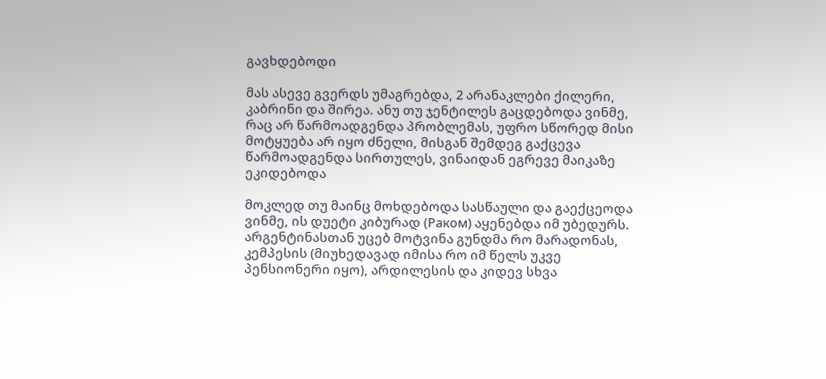გავხდებოდი

მას ასევე გვერდს უმაგრებდა, 2 არანაკლები ქილერი, კაბრინი და შირეა. ანუ თუ ჯენტილეს გაცდებოდა ვინმე, რაც არ წარმოადგენდა პრობლემას, უფრო სწორედ მისი მოტყუება არ იყო ძნელი, მისგან შემდეგ გაქცევა წარმოადგენდა სირთულეს, ვინაიდან ეგრევე მაიკაზე ეკიდებოდა

მოკლედ თუ მაინც მოხდებოდა სასწაული და გაექცეოდა ვინმე, ის დუეტი კიბურად (Раком) აყენებდა იმ უბედურს. არგენტინასთან უცებ მოტვინა გუნდმა რო მარადონას, კემპესის (მიუხედავად იმისა რო იმ წელს უკვე პენსიონერი იყო), არდილესის და კიდევ სხვა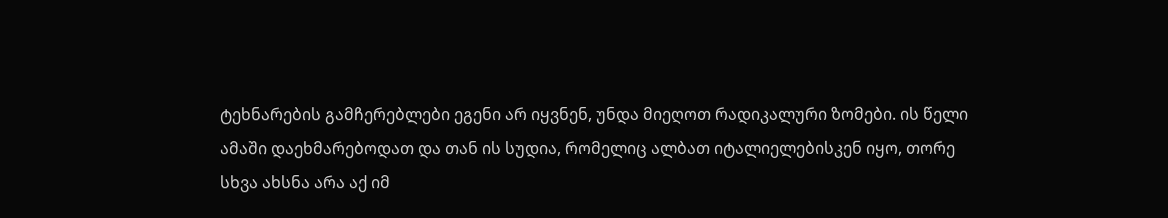ტეხნარების გამჩერებლები ეგენი არ იყვნენ, უნდა მიეღოთ რადიკალური ზომები. ის წელი ამაში დაეხმარებოდათ და თან ის სუდია, რომელიც ალბათ იტალიელებისკენ იყო, თორე სხვა ახსნა არა აქ იმ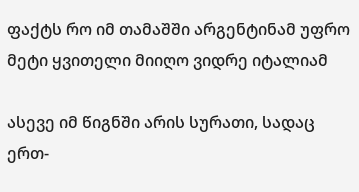ფაქტს რო იმ თამაშში არგენტინამ უფრო მეტი ყვითელი მიიღო ვიდრე იტალიამ

ასევე იმ წიგნში არის სურათი, სადაც ერთ-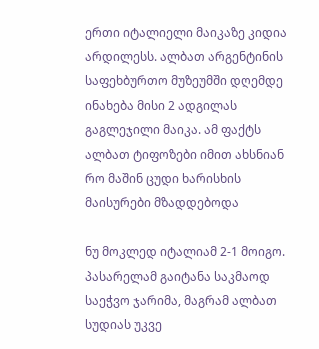ერთი იტალიელი მაიკაზე კიდია არდილესს. ალბათ არგენტინის საფეხბურთო მუზეუმში დღემდე ინახება მისი 2 ადგილას გაგლეჯილი მაიკა. ამ ფაქტს ალბათ ტიფოზები იმით ახსნიან რო მაშინ ცუდი ხარისხის მაისურები მზადდებოდა

ნუ მოკლედ იტალიამ 2-1 მოიგო. პასარელამ გაიტანა საკმაოდ საეჭვო ჯარიმა, მაგრამ ალბათ სუდიას უკვე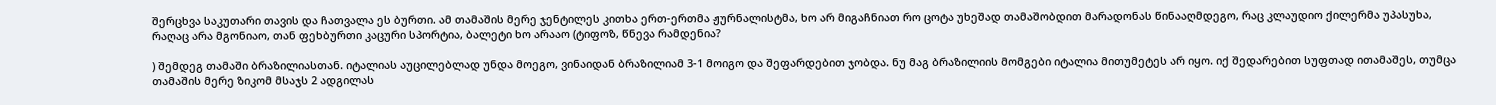შერცხვა საკუთარი თავის და ჩათვალა ეს ბურთი. ამ თამაშის მერე ჯენტილეს კითხა ერთ-ერთმა ჟურნალისტმა, ხო არ მიგაჩნიათ რო ცოტა უხეშად თამაშობდით მარადონას წინააღმდეგო, რაც კლაუდიო ქილერმა უპასუხა, რაღაც არა მგონიაო, თან ფეხბურთი კაცური სპორტია, ბალეტი ხო არააო (ტიფოზ, წნევა რამდენია?

) შემდეგ თამაში ბრაზილიასთან. იტალიას აუცილებლად უნდა მოეგო, ვინაიდან ბრაზილიამ 3-1 მოიგო და შეფარდებით ჯობდა. ნუ მაგ ბრაზილიის მომგები იტალია მითუმეტეს არ იყო. იქ შედარებით სუფთად ითამაშეს, თუმცა თამაშის მერე ზიკომ მსაჯს 2 ადგილას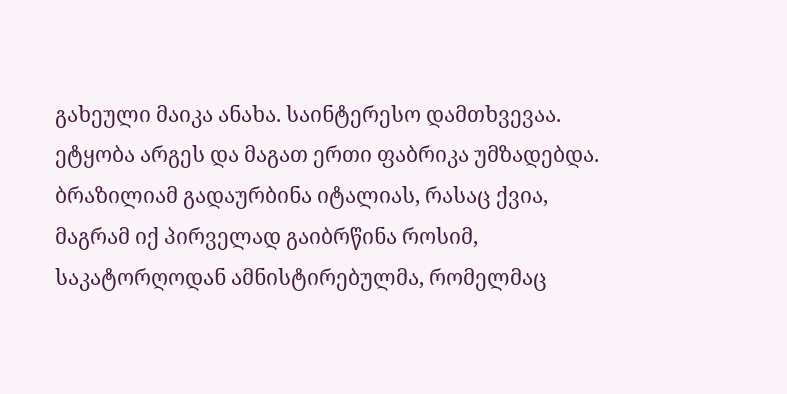გახეული მაიკა ანახა. საინტერესო დამთხვევაა. ეტყობა არგეს და მაგათ ერთი ფაბრიკა უმზადებდა. ბრაზილიამ გადაურბინა იტალიას, რასაც ქვია, მაგრამ იქ პირველად გაიბრწინა როსიმ, საკატორღოდან ამნისტირებულმა, რომელმაც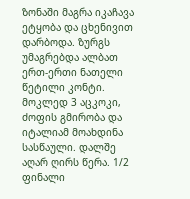ზონაში მაგრა იკაჩავა ეტყობა და ცხენივით დარბოდა. ზურგს უმაგრებდა ალბათ ერთ-ერთი ნათელი წეტილი კონტი. მოკლედ 3 აცკოკი, ძოფის გმირობა და იტალიამ მოახდინა სასწაული. დალშე აღარ ღირს წერა. 1/2 ფინალი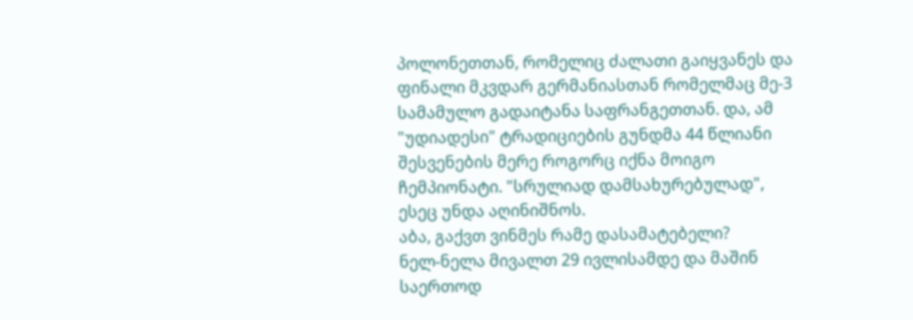პოლონეთთან, რომელიც ძალათი გაიყვანეს და ფინალი მკვდარ გერმანიასთან რომელმაც მე-3 სამამულო გადაიტანა საფრანგეთთან. და, ამ "უდიადესი" ტრადიციების გუნდმა 44 წლიანი შესვენების მერე როგორც იქნა მოიგო ჩემპიონატი. "სრულიად დამსახურებულად", ესეც უნდა აღინიშნოს.
აბა, გაქვთ ვინმეს რამე დასამატებელი?
ნელ-ნელა მივალთ 29 ივლისამდე და მაშინ საერთოდ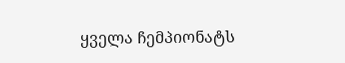ყველა ჩემპიონატს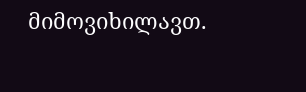მიმოვიხილავთ.